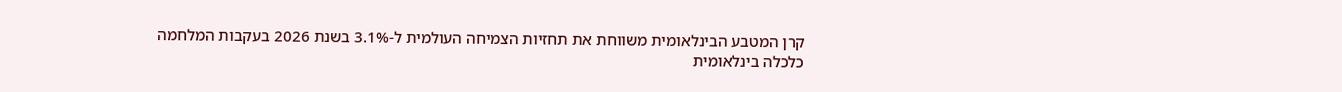קרן המטבע הבינלאומית משווחת את תחזיות הצמיחה העולמית ל-3.1% בשנת 2026 בעקבות המלחמה
כלכלה בינלאומית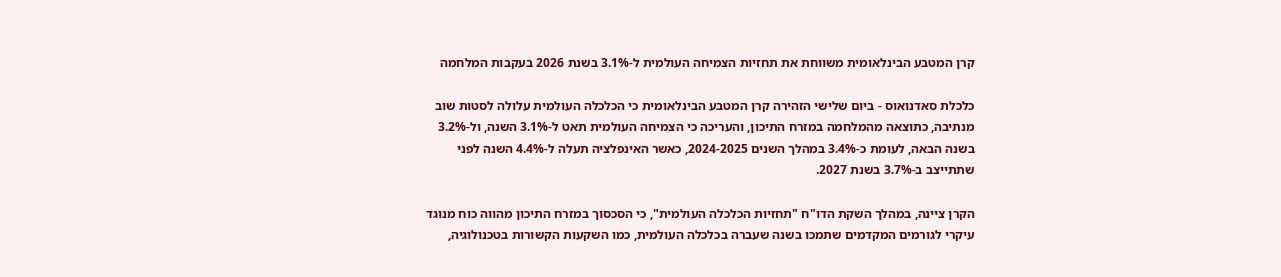קרן המטבע הבינלאומית משווחת את תחזיות הצמיחה העולמית ל-3.1% בשנת 2026 בעקבות המלחמה

כלכלת סאדנואוס - ביום שלישי הזהירה קרן המטבע הבינלאומית כי הכלכלה העולמית עלולה לסטות שוב מנתיבה, כתוצאה מהמלחמה במזרח התיכון, והעריכה כי הצמיחה העולמית תאט ל-3.1% השנה, ול-3.2% בשנה הבאה, לעומת כ-3.4% במהלך השנים 2024-2025, כאשר האינפלציה תעלה ל-4.4% השנה לפני שתתייצב ב-3.7% בשנת 2027.

הקרן ציינה, במהלך השקת הדו"ח "תחזיות הכלכלה העולמית", כי הסכסוך במזרח התיכון מהווה כוח מנוגד עיקרי לגורמים המקדמים שתמכו בשנה שעברה בכלכלה העולמית, כמו השקעות הקשורות בטכנולוגיה,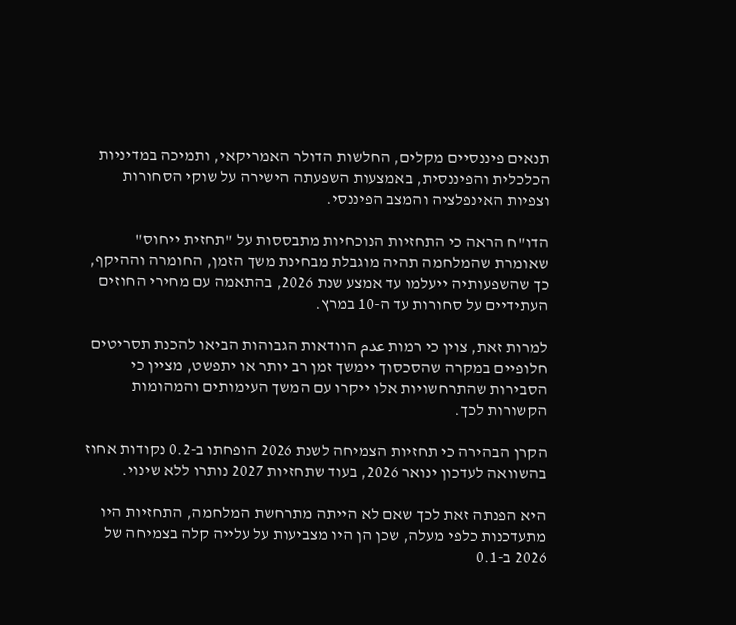תנאים פיננסיים מקלים, החלשות הדולר האמריקאי, ותמיכה במדיניות הכלכלית והפיננסית, באמצעות השפעתה הישירה על שוקי הסחורות וצפיות האינפלציה והמצב הפיננסי.

הדו"ח הראה כי התחזיות הנוכחיות מתבססות על "תחזית ייחוס" שאומרת שהמלחמה תהיה מוגבלת מבחינת משך הזמן, החומרה וההיקף, כך שהשפעותיה ייעלמו עד אמצע שנת 2026, בהתאמה עם מחירי החוזים העתידיים על סחורות עד ה-10 במרץ.

למרות זאת, צוין כי רמות عدم הוודאות הגבוהות הביאו להכנת תסריטים חלופיים במקרה שהסכסוך יימשך זמן רב יותר או יתפשט, מציין כי הסבירות שהתרחשויות אלו ייקרו עם המשך העימותים והמהומות הקשורות לכך.

הקרן הבהירה כי תחזיות הצמיחה לשנת 2026 הופחתו ב-0.2 נקודות אחוז בהשוואה לעדכון ינואר 2026, בעוד שתחזיות 2027 נותרו ללא שינוי.

היא הפנתה זאת לכך שאם לא הייתה מתרחשת המלחמה, התחזיות היו מתעדכנות כלפי מעלה, שכן הן היו מצביעות על עלייה קלה בצמיחה של 2026 ב-0.1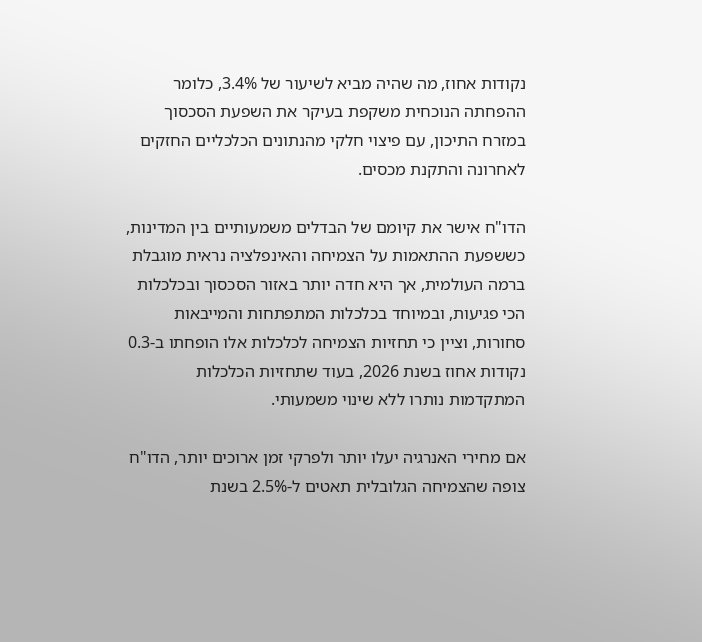נקודות אחוז, מה שהיה מביא לשיעור של 3.4%, כלומר ההפחתה הנוכחית משקפת בעיקר את השפעת הסכסוך במזרח התיכון, עם פיצוי חלקי מהנתונים הכלכליים החזקים לאחרונה והתקנת מכסים.

הדו"ח אישר את קיומם של הבדלים משמעותיים בין המדינות, כששפעת ההתאמות על הצמיחה והאינפלציה נראית מוגבלת ברמה העולמית, אך היא חדה יותר באזור הסכסוך ובכלכלות הכי פגיעות, ובמיוחד בכלכלות המתפתחות והמייבאות סחורות, וציין כי תחזיות הצמיחה לכלכלות אלו הופחתו ב-0.3 נקודות אחוז בשנת 2026, בעוד שתחזיות הכלכלות המתקדמות נותרו ללא שינוי משמעותי.

אם מחירי האנרגיה יעלו יותר ולפרקי זמן ארוכים יותר, הדו"ח צופה שהצמיחה הגלובלית תאטים ל-2.5% בשנת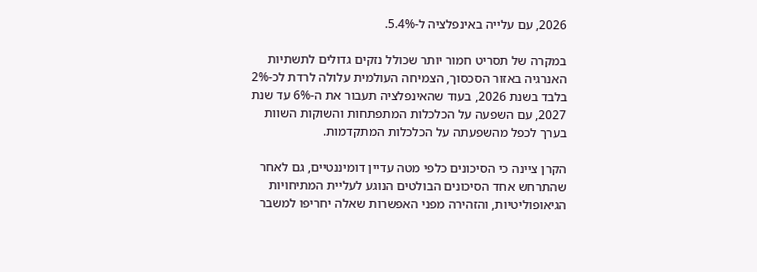2026, עם עלייה באינפלציה ל-5.4%.

במקרה של תסריט חמור יותר שכולל נזקים גדולים לתשתיות האנרגיה באזור הסכסוך, הצמיחה העולמית עלולה לרדת לכ-2% בלבד בשנת 2026, בעוד שהאינפלציה תעבור את ה-6% עד שנת 2027, עם השפעה על הכלכלות המתפתחות והשוקות השוות בערך לכפל מהשפעתה על הכלכלות המתקדמות.

הקרן ציינה כי הסיכונים כלפי מטה עדיין דומיננטיים, גם לאחר שהתרחש אחד הסיכונים הבולטים הנוגע לעליית המתיחויות הגיאופוליטיות, והזהירה מפני האפשרות שאלה יחריפו למשבר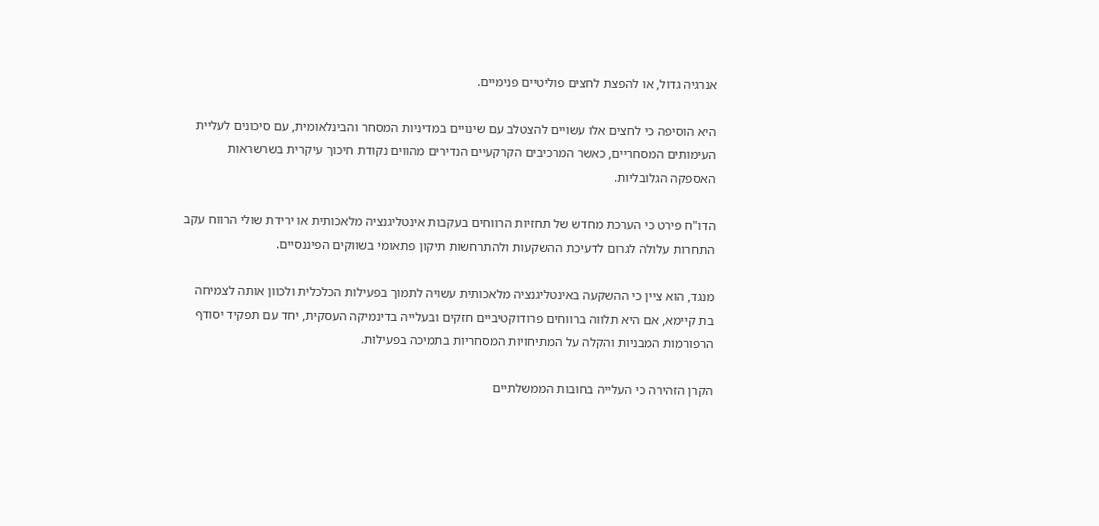אנרגיה גדול, או להפצת לחצים פוליטיים פנימיים.

היא הוסיפה כי לחצים אלו עשויים להצטלב עם שינויים במדיניות המסחר והבינלאומית, עם סיכונים לעליית העימותים המסחריים, כאשר המרכיבים הקרקעיים הנדירים מהווים נקודת חיכוך עיקרית בשרשראות האספקה הגלובליות.

הדו"ח פירט כי הערכת מחדש של תחזיות הרווחים בעקבות אינטליגנציה מלאכותית או ירידת שולי הרווח עקב התחרות עלולה לגרום לדעיכת ההשקעות ולהתרחשות תיקון פתאומי בשווקים הפיננסיים.

מנגד, הוא ציין כי ההשקעה באינטליגנציה מלאכותית עשויה לתמוך בפעילות הכלכלית ולכוון אותה לצמיחה בת קיימא, אם היא תלווה ברווחים פרודוקטיביים חזקים ובעלייה בדינמיקה העסקית, יחד עם תפקיד יסודף הרפורמות המבניות והקלה על המתיחויות המסחריות בתמיכה בפעילות.

הקרן הזהירה כי העלייה בחובות הממשלתיים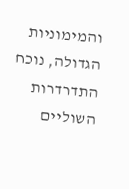והמימוניות הגדולה, נוכח התדרדרות השוליים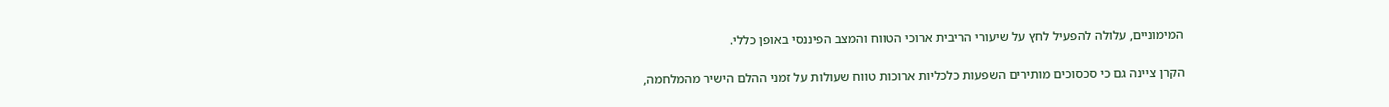המימוניים, עלולה להפעיל לחץ על שיעורי הריבית ארוכי הטווח והמצב הפיננסי באופן כללי.

הקרן ציינה גם כי סכסוכים מותירים השפעות כלכליות ארוכות טווח שעולות על זמני ההלם הישיר מהמלחמה,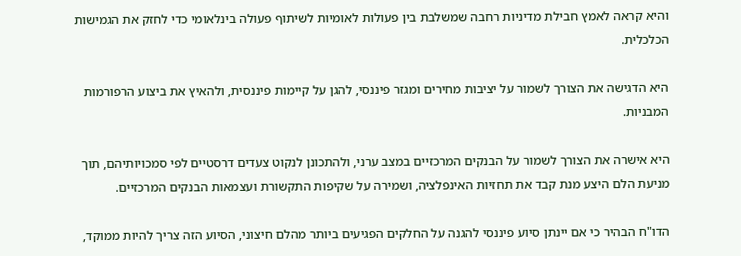והיא קראה לאמץ חבילת מדיניות רחבה שמשלבת בין פעולות לאומיות לשיתוף פעולה בינלאומי כדי לחזק את הגמישות הכלכלית.

היא הדגישה את הצורך לשמור על יציבות מחירים ומגזר פיננסי, להגן על קיימות פיננסית, ולהאיץ את ביצוע הרפורמות המבניות.

היא אישרה את הצורך לשמור על הבנקים המרכזיים במצב ערני, ולהתכונן לנקוט צעדים דרסטיים לפי סמכויותיהם, תוך מניעת הלם היצע מנת קבד את תחזיות האינפלציה, ושמירה על שקיפות התקשורת ועצמאות הבנקים המרכזיים.

הדו"ח הבהיר כי אם יינתן סיוע פיננסי להגנה על החלקים הפגיעים ביותר מהלם חיצוני, הסיוע הזה צריך להיות ממוקד,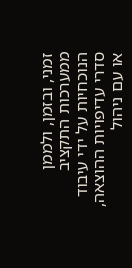זמני, ובזמן, ולממן ממערכות התקציב הנוכחיות על ידי עיבוד סדרי עדיפויות ההוצאה, או עם ניהול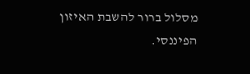מסלול ברור להשבת האיזון הפיננסי.